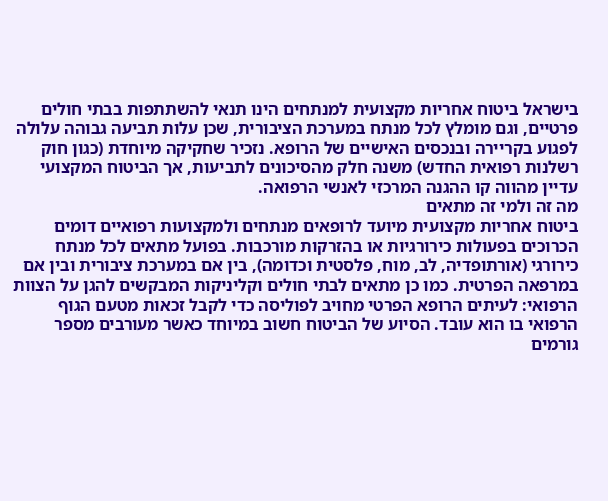בישראל ביטוח אחריות מקצועית למנתחים הינו תנאי להשתתפות בבתי חולים פרטיים, וגם מומלץ לכל מנתח במערכת הציבורית, שכן עלות תביעה גבוהה עלולה לפגוע בקריירה ובנכסים האישיים של הרופא. נזכיר שחקיקה מיוחדת (כגון חוק רשלנות רפואית החדש) משנה חלק מהסיכונים לתביעות, אך הביטוח המקצועי עדיין מהווה קו ההגנה המרכזי לאנשי הרפואה.
מה זה ולמי זה מתאים
ביטוח אחריות מקצועית מיועד לרופאים מנתחים ולמקצועות רפואיים דומים הכרוכים בפעולות כירורגיות או בהזרקות מורכבות. בפועל מתאים לכל מנתח כירורגי (אורתופדיה, לב, מוח, פלסטית וכדומה), בין אם במערכת ציבורית ובין אם במרפאה הפרטית. כמו כן מתאים לבתי חולים וקליניקות המבקשים להגן על הצוות הרפואי: לעיתים הרופא הפרטי מחויב לפוליסה כדי לקבל זכאות מטעם הגוף הרפואי בו הוא עובד. הסיוע של הביטוח חשוב במיוחד כאשר מעורבים מספר גורמים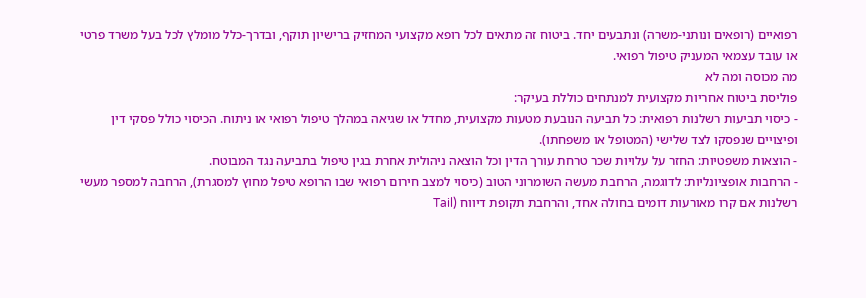רפואיים (רופאים ונותני-משרה) ונתבעים יחד. ביטוח זה מתאים לכל רופא מקצועי המחזיק ברישיון תוקף, ובדרך-כלל מומלץ לכל בעל משרד פרטי או עובד עצמאי המעניק טיפול רפואי.
מה מכוסה ומה לא
פוליסת ביטוח אחריות מקצועית למנתחים כוללת בעיקר:
- כיסוי תביעות רשלנות רפואית: כל תביעה הנובעת מטעות מקצועית, מחדל או שגיאה במהלך טיפול רפואי או ניתוח. הכיסוי כולל פסקי דין ופיצויים שנפסקו לצד שלישי (המטופל או משפחתו).
- הוצאות משפטיות: החזר על עלויות שכר טרחת עורך הדין וכל הוצאה ניהולית אחרת בגין טיפול בתביעה נגד המבוטח.
- הרחבות אופציונליות: לדוגמה, הרחבת מעשה השומרוני הטוב (כיסוי למצב חירום רפואי שבו הרופא טיפל מחוץ למסגרת), הרחבה למספר מעשי רשלנות אם קרו מאורעות דומים בחולה אחד, והרחבת תקופת דיווח (Tail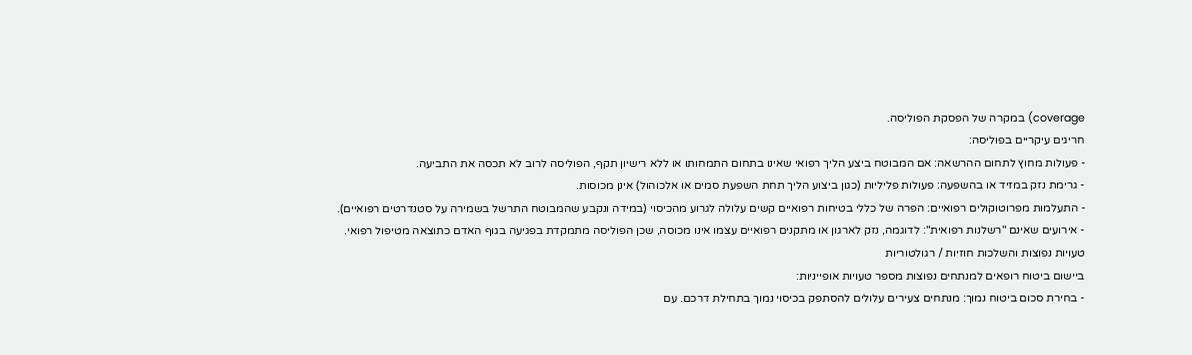coverage) במקרה של הפסקת הפוליסה.
חריגים עיקריים בפוליסה:
- פעולות מחוץ לתחום ההרשאה: אם המבוטח ביצע הליך רפואי שאינו בתחום התמחותו או ללא רישיון תקף, הפוליסה לרוב לא תכסה את התביעה.
- גרימת נזק במזיד או בהשפעה: פעולות פליליות (כגון ביצוע הליך תחת השפעת סמים או אלכוהול) אינן מכוסות.
- התעלמות מפרוטוקולים רפואיים: הפרה של כללי בטיחות רפואיים קשים עלולה לגרוע מהכיסוי (במידה ונקבע שהמבוטח התרשל בשמירה על סטנדרטים רפואיים).
- אירועים שאינם "רשלנות רפואית": לדוגמה, נזק לארגון או מתקנים רפואיים עצמו אינו מכוסה, שכן הפוליסה מתמקדת בפגיעה בגוף האדם כתוצאה מטיפול רפואי.
טעויות נפוצות והשלכות חוזיות / רגולטוריות
ביישום ביטוח רופאים למנתחים נפוצות מספר טעויות אופייניות:
- בחירת סכום ביטוח נמוך: מנתחים צעירים עלולים להסתפק בכיסוי נמוך בתחילת דרכם. עם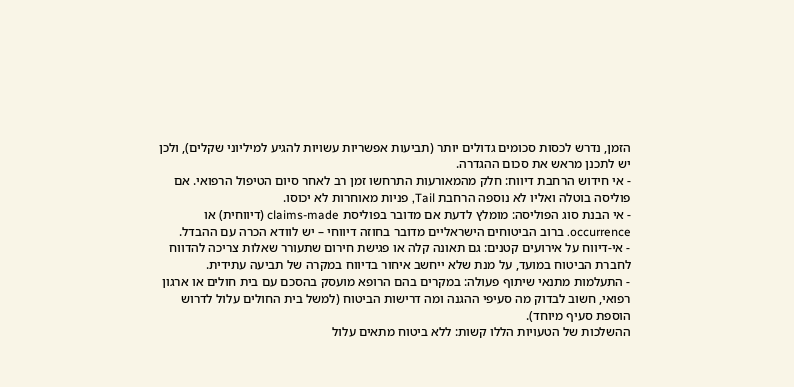הזמן, נדרש לכסות סכומים גדולים יותר (תביעות אפשריות עשויות להגיע למיליוני שקלים), ולכן יש לתכנן מראש את סכום ההגדרה.
- אי חידוש הרחבת דיווח: חלק מהמאורעות התרחשו זמן רב לאחר סיום הטיפול הרפואי. אם פוליסה בוטלה ואליו לא נוספה הרחבת Tail, פניות מאוחרות לא יכוסו.
- אי הבנת סוג הפוליסה: מומלץ לדעת אם מדובר בפוליסת claims-made (דיווחית) או occurrence. ברוב הביטוחים הישראליים מדובר בחוזה דיווחי – יש לוודא הכרה עם ההבדל.
- אי-דיווח על אירועים קטנים: גם תאונה קלה או פגישת חירום שתעורר שאלות צריכה להדווח לחברת הביטוח במועד, על מנת שלא ייחשב איחור בדיווח במקרה של תביעה עתידית.
- התעלמות מתנאי שיתוף פעולה: במקרים בהם הרופא מועסק בהסכם עם בית חולים או ארגון רפואי, חשוב לבדוק מה סעיפי ההגנה ומה דרישות הביטוח (למשל בית החולים עלול לדרוש הוספת סעיף מיוחד).
ההשלכות של הטעויות הללו קשות: ללא ביטוח מתאים עלול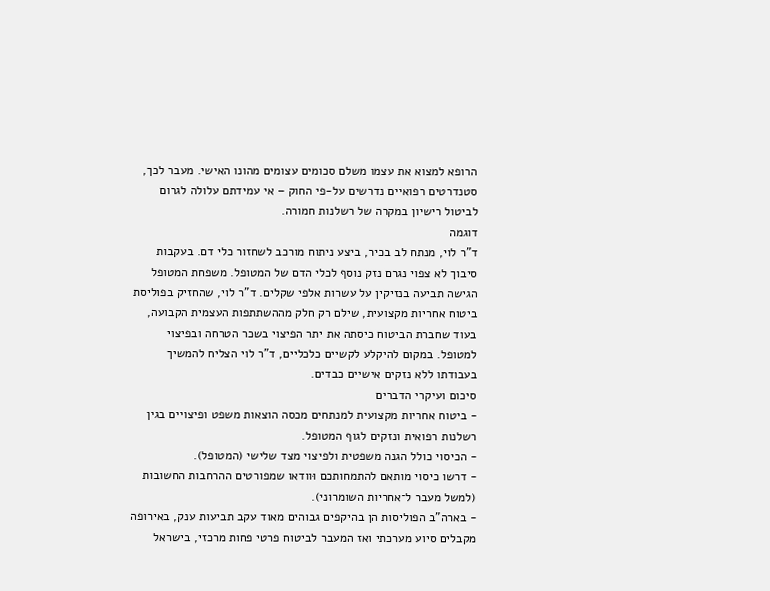הרופא למצוא את עצמו משלם סכומים עצומים מהונו האישי. מעבר לכך, סטנדרטים רפואיים נדרשים על-פי החוק – אי עמידתם עלולה לגרום לביטול רישיון במקרה של רשלנות חמורה.
דוגמה
ד"ר לוי, מנתח לב בכיר, ביצע ניתוח מורכב לשחזור כלי דם. בעקבות סיבוך לא צפוי נגרם נזק נוסף לכלי הדם של המטופל. משפחת המטופל הגישה תביעה בנזיקין על עשרות אלפי שקלים. ד"ר לוי, שהחזיק בפוליסת ביטוח אחריות מקצועית, שילם רק חלק מההשתתפות העצמית הקבועה, בעוד שחברת הביטוח כיסתה את יתר הפיצוי בשכר הטרחה ובפיצוי למטופל. במקום להיקלע לקשיים כלכליים, ד"ר לוי הצליח להמשיך בעבודתו ללא נזקים אישיים כבדים.
סיכום ועיקרי הדברים
- ביטוח אחריות מקצועית למנתחים מכסה הוצאות משפט ופיצויים בגין רשלנות רפואית ונזקים לגוף המטופל.
- הכיסוי כולל הגנה משפטית ולפיצוי מצד שלישי (המטופל).
- דרשו כיסוי מותאם להתמחותכם וּוודאו שמפורטים ההרחבות החשובות (למשל מעבר ל־אחריות השומרוני).
- בארה"ב הפוליסות הן בהיקפים גבוהים מאוד עקב תביעות ענק, באירופה מקבלים סיוע מערכתי ואז המעבר לביטוח פרטי פחות מרכזי, בישראל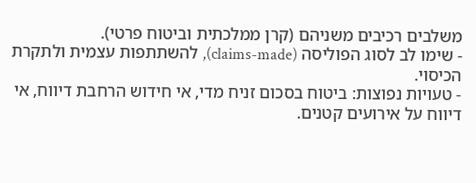משלבים רכיבים משניהם (קרן ממלכתית וביטוח פרטי).
- שימו לב לסוג הפוליסה (claims-made), להשתתפות עצמית ולתקרת הכיסוי.
- טעויות נפוצות: ביטוח בסכום זניח מדי, אי חידוש הרחבת דיווח, אי דיווח על אירועים קטנים.